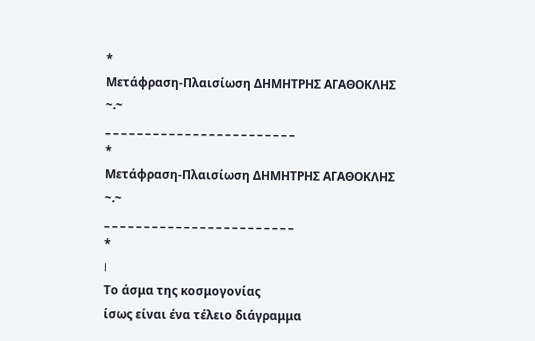*
Μετάφραση-Πλαισίωση ΔΗΜΗΤΡΗΣ ΑΓΑΘΟΚΛΗΣ
~.~
_ _ _ _ _ _ _ _ _ _ _ _ _ _ _ _ _ _ _ _ _ _ _ _
*
Μετάφραση-Πλαισίωση ΔΗΜΗΤΡΗΣ ΑΓΑΘΟΚΛΗΣ
~.~
_ _ _ _ _ _ _ _ _ _ _ _ _ _ _ _ _ _ _ _ _ _ _ _
*
I
Το άσμα της κοσμογονίας
ίσως είναι ένα τέλειο διάγραμμα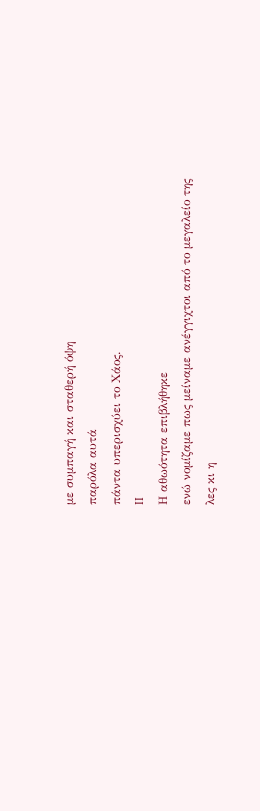με συμπαγή και σταθερή όψη
παρόλα αυτά
πάντα υπερισχύει το Χάος.
II
Η αθωότητα επιβλήθηκε
ενώ νομίζαμε πως μείναμε ανέγγιχτοι από το μεγαλείο της
λες κι η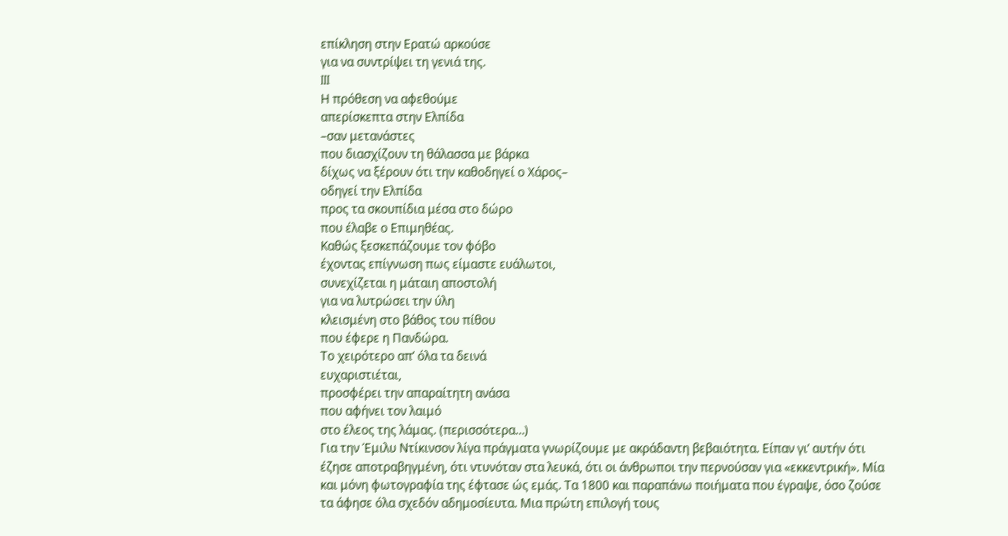επίκληση στην Ερατώ αρκούσε
για να συντρίψει τη γενιά της.
III
Η πρόθεση να αφεθούμε
απερίσκεπτα στην Ελπίδα
–σαν μετανάστες
που διασχίζουν τη θάλασσα με βάρκα
δίχως να ξέρουν ότι την καθοδηγεί ο Χάρος–
οδηγεί την Ελπίδα
προς τα σκουπίδια μέσα στο δώρο
που έλαβε ο Επιμηθέας.
Καθώς ξεσκεπάζουμε τον φόβο
έχοντας επίγνωση πως είμαστε ευάλωτοι,
συνεχίζεται η μάταιη αποστολή
για να λυτρώσει την ύλη
κλεισμένη στο βάθος του πίθου
που έφερε η Πανδώρα.
Το χειρότερο απ’ όλα τα δεινά
ευχαριστιέται,
προσφέρει την απαραίτητη ανάσα
που αφήνει τον λαιμό
στο έλεος της λάμας. (περισσότερα…)
Για την Έμιλυ Ντίκινσον λίγα πράγματα γνωρίζουμε με ακράδαντη βεβαιότητα. Είπαν γι’ αυτήν ότι έζησε αποτραβηγμένη, ότι ντυνόταν στα λευκά, ότι οι άνθρωποι την περνούσαν για «εκκεντρική». Μία και μόνη φωτογραφία της έφτασε ώς εμάς. Τα 1800 και παραπάνω ποιήματα που έγραψε, όσο ζούσε τα άφησε όλα σχεδόν αδημοσίευτα. Μια πρώτη επιλογή τους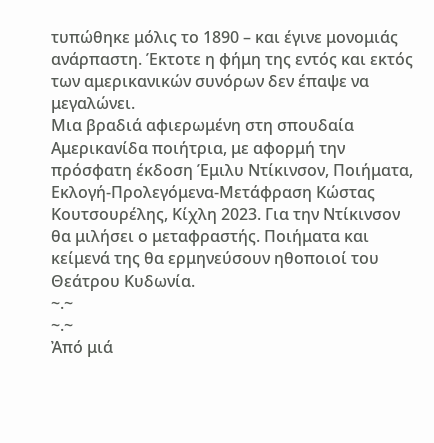τυπώθηκε μόλις το 1890 – και έγινε μονομιάς ανάρπαστη. Έκτοτε η φήμη της εντός και εκτός των αμερικανικών συνόρων δεν έπαψε να μεγαλώνει.
Μια βραδιά αφιερωμένη στη σπουδαία Αμερικανίδα ποιήτρια, με αφορμή την πρόσφατη έκδοση Έμιλυ Ντίκινσον, Ποιήματα, Εκλογή-Προλεγόμενα-Μετάφραση Κώστας Κουτσουρέλης, Κίχλη 2023. Για την Ντίκινσον θα μιλήσει ο μεταφραστής. Ποιήματα και κείμενά της θα ερμηνεύσουν ηθοποιοί του Θεάτρου Κυδωνία.
~.~
~.~
Ἀπό μιά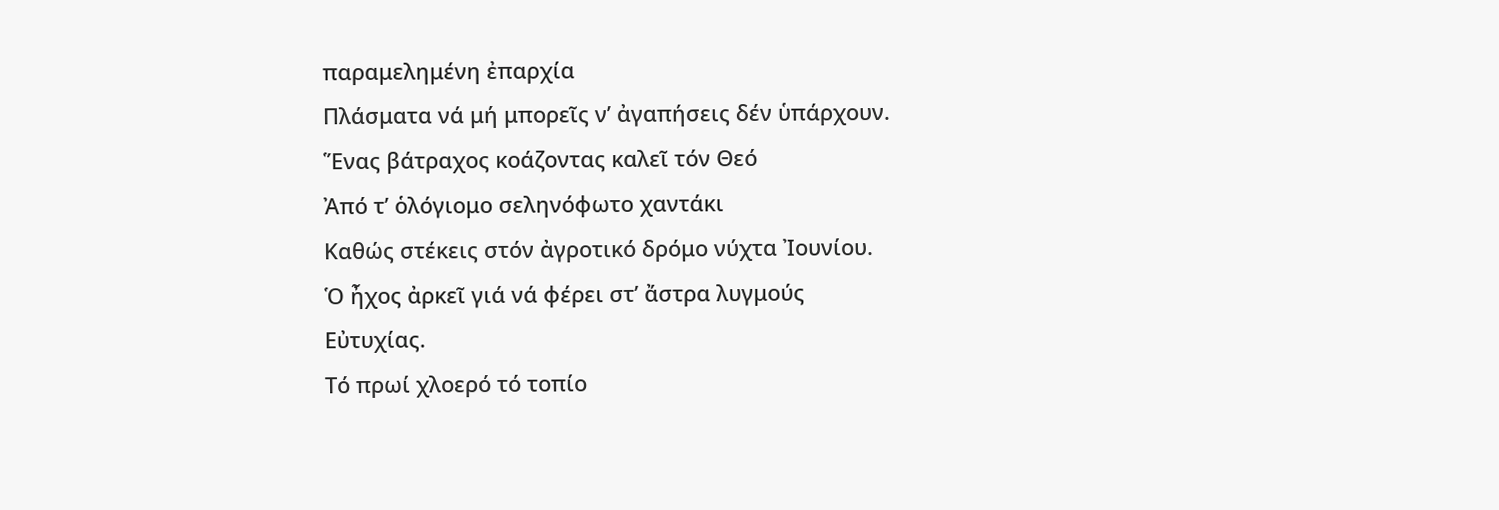παραμελημένη ἐπαρχία
Πλάσματα νά μή μπορεῖς ν’ ἀγαπήσεις δέν ὑπάρχουν.
Ἕνας βάτραχος κοάζοντας καλεῖ τόν Θεό
Ἀπό τ’ ὁλόγιομο σεληνόφωτο χαντάκι
Καθώς στέκεις στόν ἀγροτικό δρόμο νύχτα Ἰουνίου.
Ὁ ἦχος ἀρκεῖ γιά νά φέρει στ’ ἄστρα λυγμούς
Εὐτυχίας.
Τό πρωί χλοερό τό τοπίο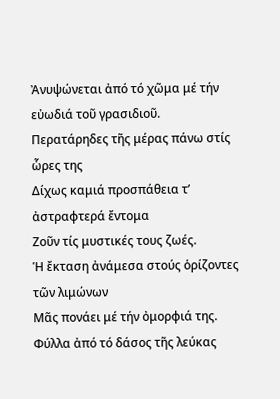Ἀνυψώνεται ἀπό τό χῶμα μέ τήν εὐωδιά τοῦ γρασιδιοῦ.
Περατάρηδες τῆς μέρας πάνω στίς ὧρες της
Δίχως καμιά προσπάθεια τ’ ἀστραφτερά ἔντομα
Ζοῦν τίς μυστικές τους ζωές.
Ἡ ἔκταση ἀνάμεσα στούς ὁρίζοντες τῶν λιμώνων
Μᾶς πονάει μέ τήν ὀμορφιά της.
Φύλλα ἀπό τό δάσος τῆς λεύκας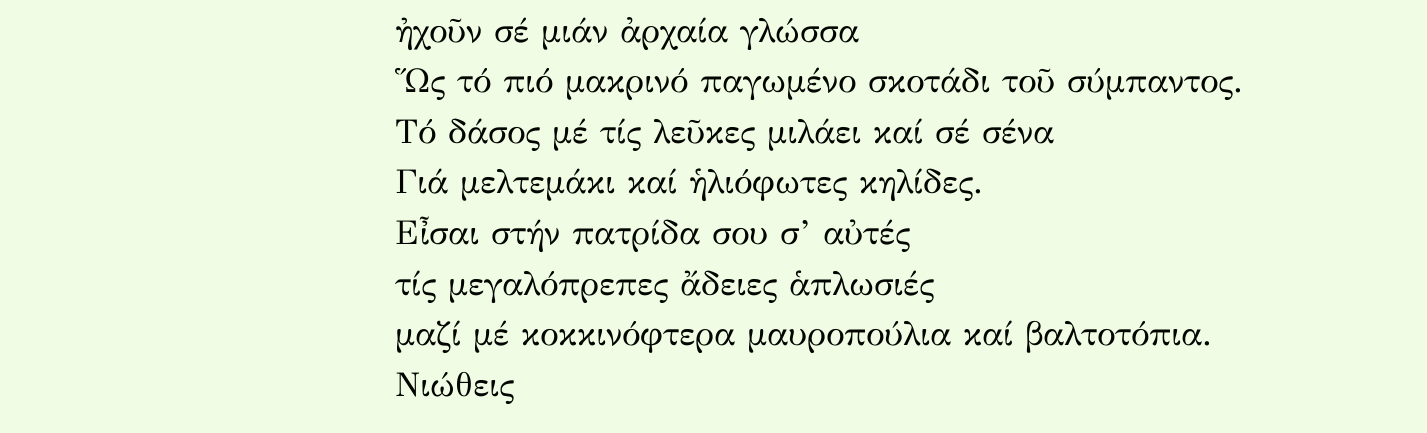ἠχοῦν σέ μιάν ἀρχαία γλώσσα
Ὥς τό πιό μακρινό παγωμένο σκοτάδι τοῦ σύμπαντος.
Τό δάσος μέ τίς λεῦκες μιλάει καί σέ σένα
Γιά μελτεμάκι καί ἡλιόφωτες κηλίδες.
Εἶσαι στήν πατρίδα σου σ’ αὐτές
τίς μεγαλόπρεπες ἄδειες ἁπλωσιές
μαζί μέ κοκκινόφτερα μαυροπούλια καί βαλτοτόπια.
Νιώθεις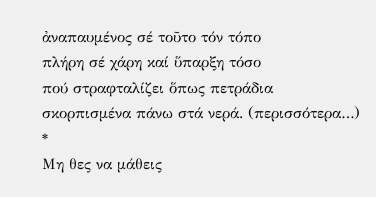ἀναπαυμένος σέ τοῦτο τόν τόπο
πλήρη σέ χάρη καί ὕπαρξη τόσο
πού στραφταλίζει ὅπως πετράδια
σκορπισμένα πάνω στά νερά. (περισσότερα…)
*
Μη θες να μάθεις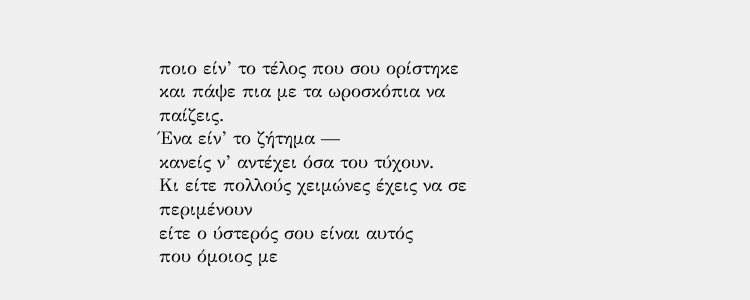ποιο είν’ το τέλος που σου ορίστηκε
και πάψε πια με τα ωροσκόπια να παίζεις.
Ένα είν’ το ζήτημα —
κανείς ν’ αντέχει όσα του τύχουν.
Κι είτε πολλούς χειμώνες έχεις να σε περιμένουν
είτε ο ύστερός σου είναι αυτός
που όμοιος με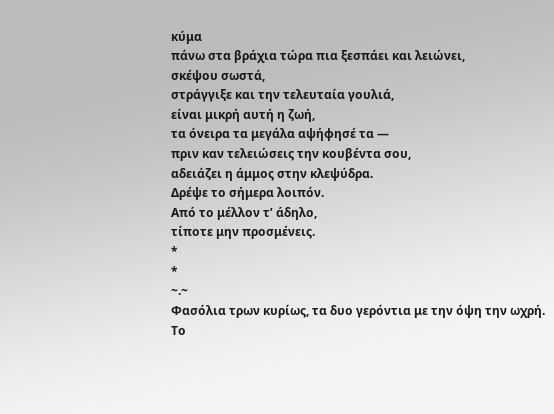κύμα
πάνω στα βράχια τώρα πια ξεσπάει και λειώνει,
σκέψου σωστά,
στράγγιξε και την τελευταία γουλιά,
είναι μικρή αυτή η ζωή,
τα όνειρα τα μεγάλα αψήφησέ τα —
πριν καν τελειώσεις την κουβέντα σου,
αδειάζει η άμμος στην κλεψύδρα.
Δρέψε το σήμερα λοιπόν.
Από το μέλλον τ’ άδηλο,
τίποτε μην προσμένεις.
*
*
~.~
Φασόλια τρων κυρίως, τα δυο γερόντια με την όψη την ωχρή.
Το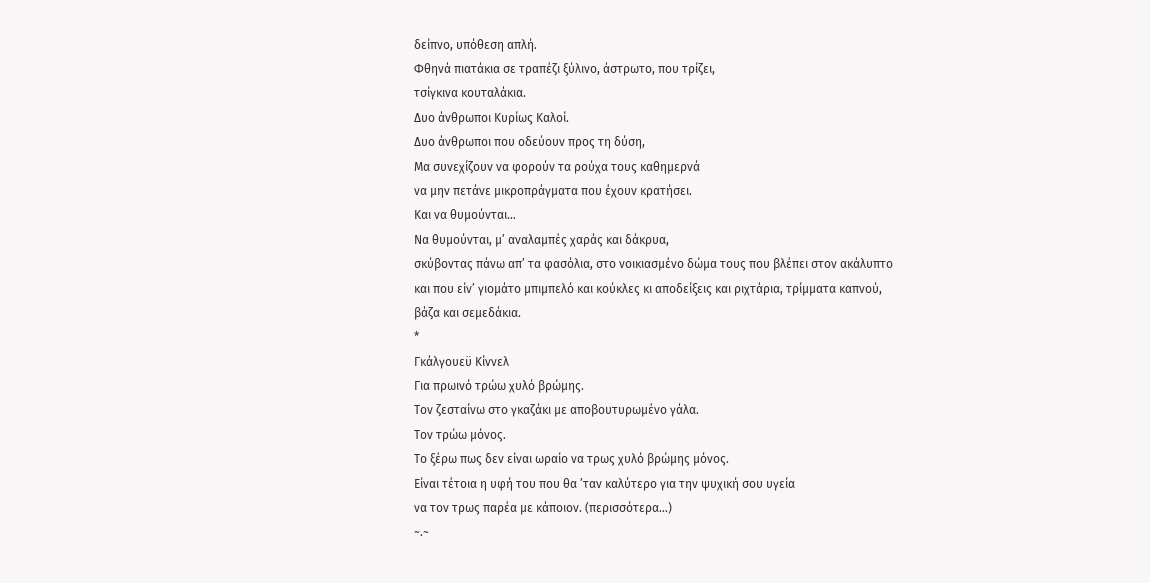δείπνο, υπόθεση απλή.
Φθηνά πιατάκια σε τραπέζι ξύλινο, άστρωτο, που τρίζει,
τσίγκινα κουταλάκια.
Δυο άνθρωποι Κυρίως Καλοί.
Δυο άνθρωποι που οδεύουν προς τη δύση,
Μα συνεχίζουν να φορούν τα ρούχα τους καθημερνά
να μην πετάνε μικροπράγματα που έχουν κρατήσει.
Και να θυμούνται…
Να θυμούνται, μ’ αναλαμπές χαράς και δάκρυα,
σκύβοντας πάνω απ’ τα φασόλια, στο νοικιασμένο δώμα τους που βλέπει στον ακάλυπτο
και που είν’ γιομάτο μπιμπελό και κούκλες κι αποδείξεις και ριχτάρια, τρίμματα καπνού,
βάζα και σεμεδάκια.
*
Γκάλγουεϋ Κίννελ
Για πρωινό τρώω χυλό βρώμης.
Τον ζεσταίνω στο γκαζάκι με αποβουτυρωμένο γάλα.
Τον τρώω μόνος.
Το ξέρω πως δεν είναι ωραίο να τρως χυλό βρώμης μόνος.
Είναι τέτοια η υφή του που θα ’ταν καλύτερο για την ψυχική σου υγεία
να τον τρως παρέα με κάποιον. (περισσότερα…)
~.~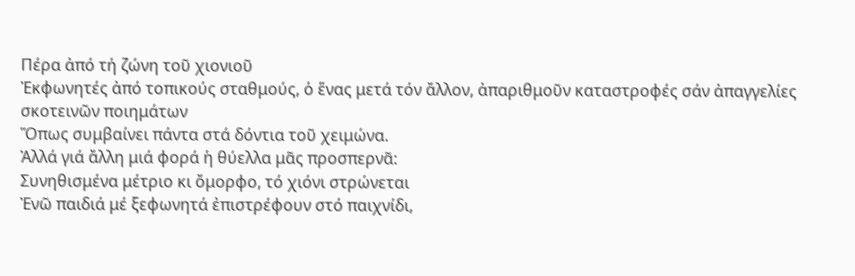Πέρα ἀπό τή ζώνη τοῦ χιονιοῦ
Ἐκφωνητές ἀπό τοπικούς σταθμούς, ὁ ἕνας μετά τόν ἄλλον, ἀπαριθμοῦν καταστροφές σάν ἀπαγγελίες σκοτεινῶν ποιημάτων
Ὅπως συμβαίνει πάντα στά δόντια τοῦ χειμώνα.
Ἀλλά γιά ἄλλη μιά φορά ἡ θύελλα μᾶς προσπερνᾶ:
Συνηθισμένα μέτριο κι ὄμορφο, τό χιόνι στρώνεται
Ἐνῶ παιδιά μέ ξεφωνητά ἐπιστρέφουν στό παιχνίδι,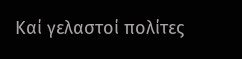Καί γελαστοί πολίτες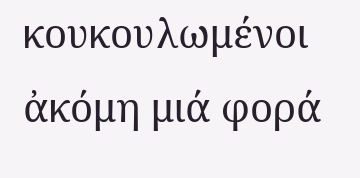κουκουλωμένοι ἀκόμη μιά φορά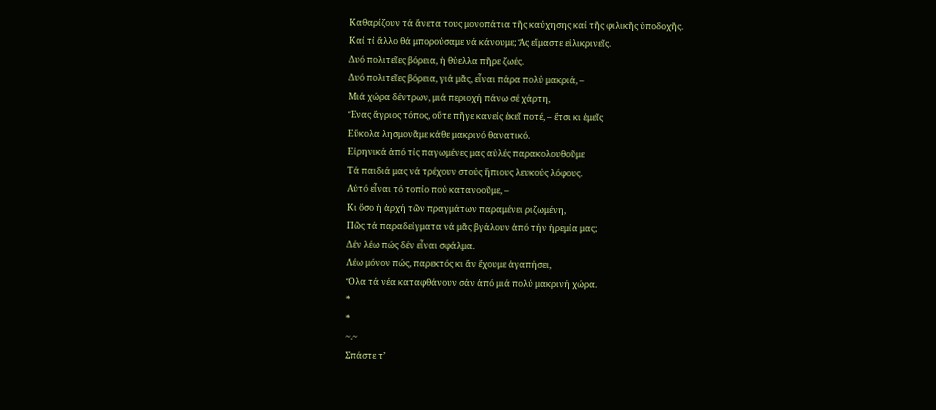Καθαρίζουν τά ἄνετα τους μονοπάτια τῆς καύχησης καί τῆς φιλικῆς ὑποδοχῆς.
Καί τί ἄλλο θά μπορούσαμε νά κάνουμε; Ἄς εἴμαστε εἰλικρινεῖς.
Δυό πολιτεῖες βόρεια, ἡ θύελλα πῆρε ζωές.
Δυό πολιτεῖες βόρεια, γιά μᾶς, εἶναι πάρα πολύ μακριά, –
Μιά χώρα δέντρων, μιά περιοχή πάνω σέ χάρτη,
Ἕνας ἄγριος τόπος, οὔτε πῆγε κανείς ἐκεῖ ποτέ, – ἔτσι κι ἐμεῖς
Εὔκολα λησμονᾶμε κάθε μακρινό θανατικό.
Εἰρηνικά ἀπό τίς παγωμένες μας αὐλές παρακολουθοῦμε
Τά παιδιά μας νά τρέχουν στούς ἥπιους λευκούς λόφους.
Αὐτό εἶναι τό τοπίο πού κατανοοῦμε, –
Κι ὅσο ἡ ἀρχή τῶν πραγμάτων παραμένει ριζωμένη,
Πῶς τά παραδείγματα νά μᾶς βγάλουν ἀπό τήν ἡρεμία μας;
Δέν λέω πώς δέν εἶναι σφάλμα.
Λέω μόνον πώς, παρεκτός κι ἄν ἔχουμε ἀγαπήσει,
Ὅλα τά νέα καταφθάνουν σάν ἀπό μιά πολύ μακρινή χώρα.
*
*
~.~
Σπάστε τ’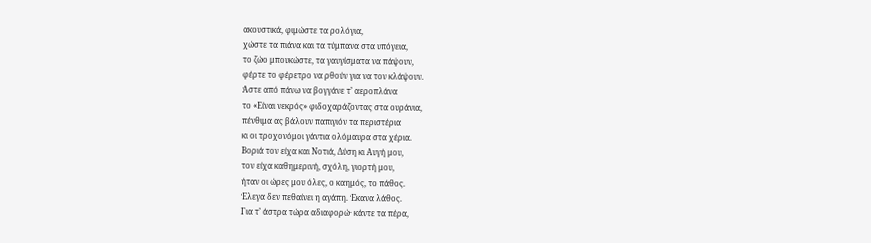ακουστικά, φιμώστε τα ρολόγια,
χώστε τα πιάνα και τα τύμπανα στα υπόγεια,
το ζώο μπουκώστε, τα γαυγίσματα να πάψουν,
φέρτε το φέρετρο να ρθούν για να τον κλάψουν.
Άστε από πάνω να βογγάνε τ’ αεροπλάνα
το «Είναι νεκρός» φιδοχαράζοντας στα ουράνια,
πένθιμα ας βάλουν παπιγιόν τα περιστέρια
κι οι τροχονόμοι γάντια ολόμαυρα στα χέρια.
Βοριά τον είχα και Νοτιά, Δύση κι Αυγή μου,
τον είχα καθημερινή, σχόλη, γιορτή μου,
ήταν οι ώρες μου όλες, ο καημός, το πάθος.
Έλεγα δεν πεθαίνει η αγάπη. Έκανα λάθος.
Για τ’ άστρα τώρα αδιαφορώ· κάντε τα πέρα,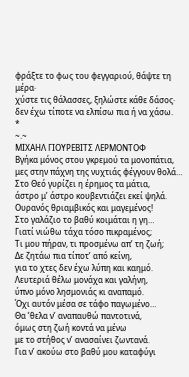φράξτε το φως του φεγγαριού, θάψτε τη μέρα·
χύστε τις θάλασσες, ξηλώστε κάθε δάσος·
δεν έχω τίποτε να ελπίσω πια ή να χάσω.
*
~.~
ΜΙΧΑΗΛ ΓΙΟΥΡΕΒΙΤΣ ΛΕΡΜΟΝΤΟΦ
Βγήκα μόνος στου γκρεμού τα μονοπάτια,
μες στην πάχνη της νυχτιάς φέγγουν θολά…
Στο Θεό γυρίζει η έρημος τα μάτια,
άστρο μ’ άστρο κουβεντιάζει εκεί ψηλά.
Ουρανός θριαμβικός και μαγεμένος!
Στο γαλάζιο το βαθύ κοιμάται η γη…
Γιατί νιώθω τάχα τόσο πικραμένος;
Τι μου πήραν, τι προσμένω απ’ τη ζωή;
Δε ζητάω πια τίποτ’ από κείνη,
για το χτες δεν έχω λύπη και καημό.
Λευτεριά θέλω μονάχα και γαλήνη,
ύπνο μόνο λησμονιάς κι αναπαμό.
Όχι αυτόν μέσα σε τάφο παγωμένο…
Θα ’θελα ν’ αναπαυθώ παντοτινά,
όμως στη ζωή κοντά να μένω
με το στήθος ν’ ανασαίνει ζωντανά.
Για ν’ ακούω στο βαθύ μου καταφύγι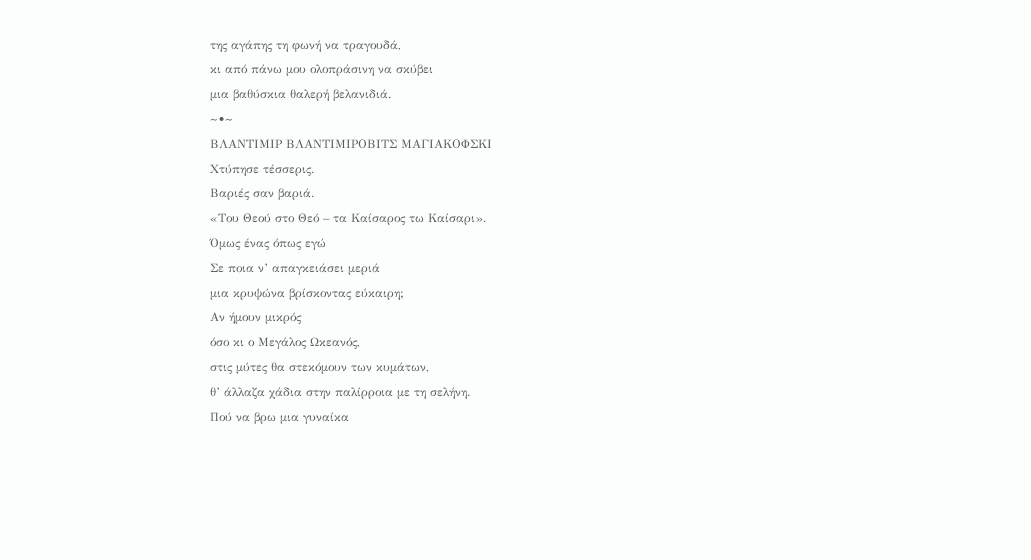της αγάπης τη φωνή να τραγουδά,
κι από πάνω μου ολοπράσινη να σκύβει
μια βαθύσκια θαλερή βελανιδιά.
~•~
ΒΛΑΝΤΙΜΙΡ ΒΛΑΝΤΙΜΙΡΟΒΙΤΣ ΜΑΓΙΑΚΟΦΣΚΙ
Χτύπησε τέσσερις.
Βαριές σαν βαριά.
«Του Θεού στο Θεό – τα Καίσαρος τω Καίσαρι».
Όμως ένας όπως εγώ
Σε ποια ν’ απαγκειάσει μεριά
μια κρυψώνα βρίσκοντας εύκαιρη;
Αν ήμουν μικρός
όσο κι ο Μεγάλος Ωκεανός,
στις μύτες θα στεκόμουν των κυμάτων,
θ’ άλλαζα χάδια στην παλίρροια με τη σελήνη.
Πού να βρω μια γυναίκα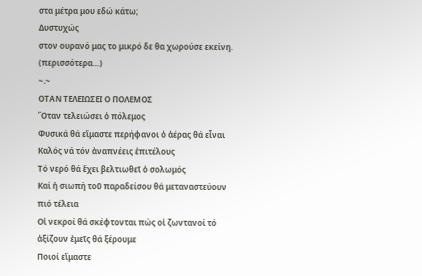στα μέτρα μου εδώ κάτω;
Δυστυχώς
στον ουρανό μας το μικρό δε θα χωρούσε εκείνη. (περισσότερα…)
~.~
ΟΤΑΝ ΤΕΛΕΙΩΣΕΙ Ο ΠΟΛΕΜΟΣ
Ὅταν τελειώσει ὁ πόλεμος
Φυσικά θά εἴμαστε περήφανοι ὁ ἀέρας θά εἶναι
Καλός νά τόν ἀναπνέεις ἐπιτέλους
Τό νερό θά ἔχει βελτιωθεῖ ὁ σολωμός
Καί ἡ σιωπή τοῦ παραδείσου θά μεταναστεύουν πιό τέλεια
Οἱ νεκροί θά σκέφτονται πώς οἱ ζωντανοί τό ἀξίζουν ἐμεῖς θά ξέρουμε
Ποιοί εἴμαστε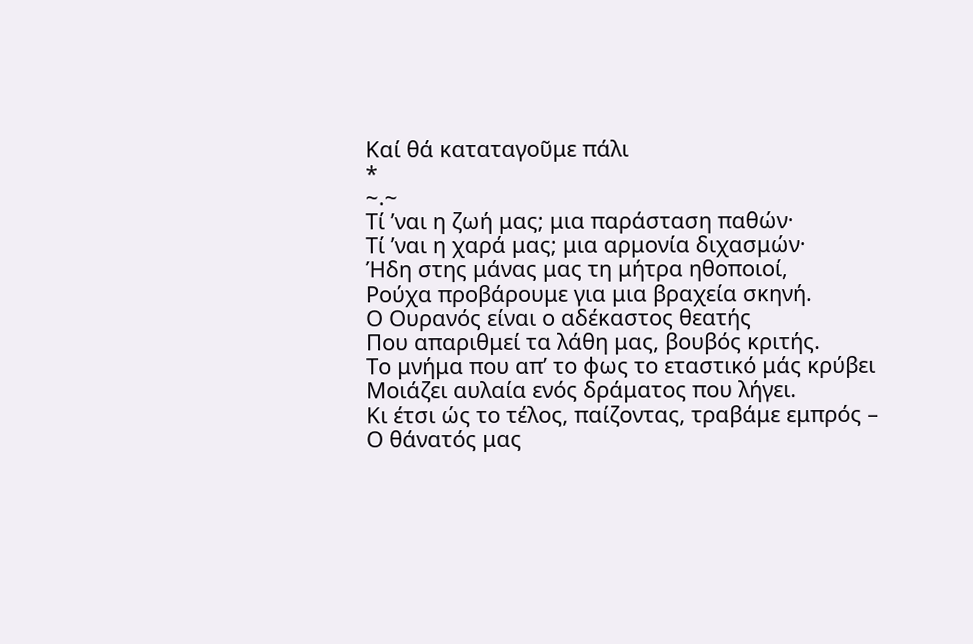Καί θά καταταγοῦμε πάλι
*
~.~
Τί ’ναι η ζωή μας; μια παράσταση παθών·
Τί ’ναι η χαρά μας; μια αρμονία διχασμών·
Ήδη στης μάνας μας τη μήτρα ηθοποιοί,
Ρούχα προβάρουμε για μια βραχεία σκηνή.
Ο Ουρανός είναι ο αδέκαστος θεατής
Που απαριθμεί τα λάθη μας, βουβός κριτής.
Το μνήμα που απ’ το φως το εταστικό μάς κρύβει
Μοιάζει αυλαία ενός δράματος που λήγει.
Κι έτσι ώς το τέλος, παίζοντας, τραβάμε εμπρός –
Ο θάνατός μας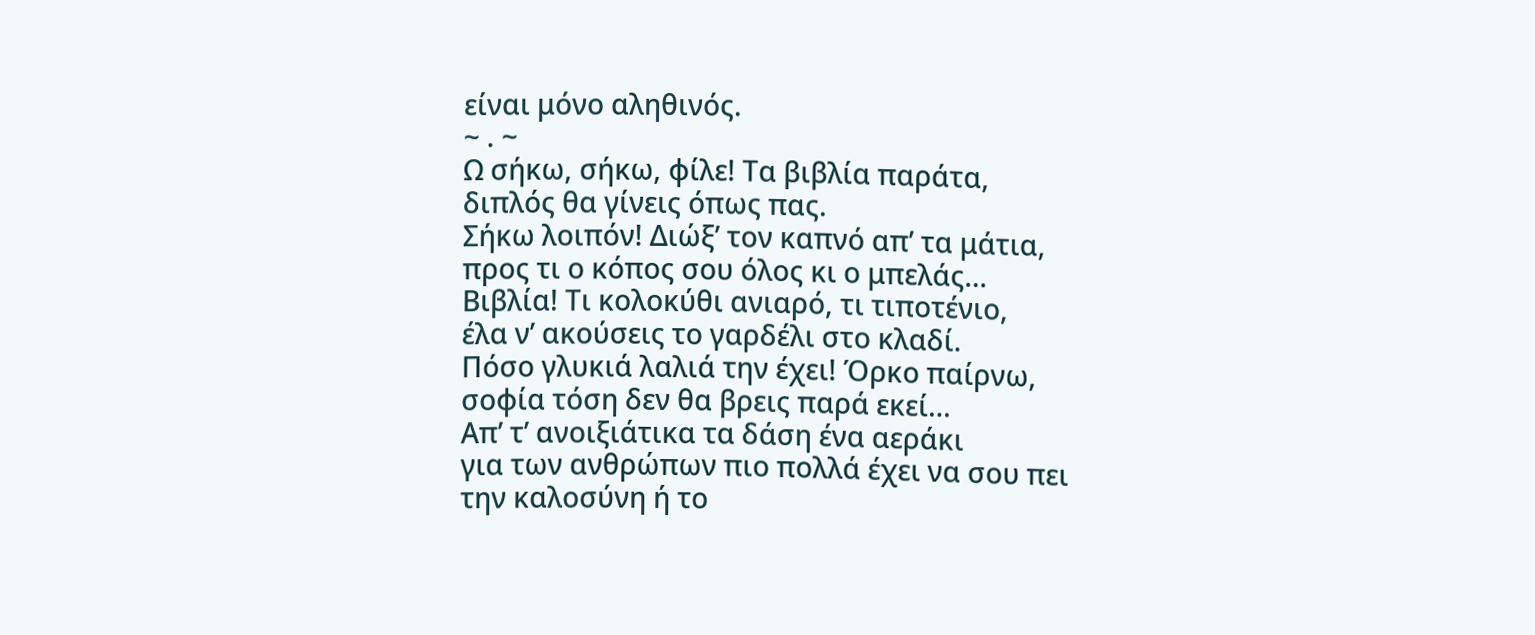είναι μόνο αληθινός.
~ . ~
Ω σήκω, σήκω, φίλε! Τα βιβλία παράτα,
διπλός θα γίνεις όπως πας.
Σήκω λοιπόν! Διώξ’ τον καπνό απ’ τα μάτια,
προς τι ο κόπος σου όλος κι ο μπελάς…
Βιβλία! Τι κολοκύθι ανιαρό, τι τιποτένιο,
έλα ν’ ακούσεις το γαρδέλι στο κλαδί.
Πόσο γλυκιά λαλιά την έχει! Όρκο παίρνω,
σοφία τόση δεν θα βρεις παρά εκεί…
Απ’ τ’ ανοιξιάτικα τα δάση ένα αεράκι
για των ανθρώπων πιο πολλά έχει να σου πει
την καλοσύνη ή το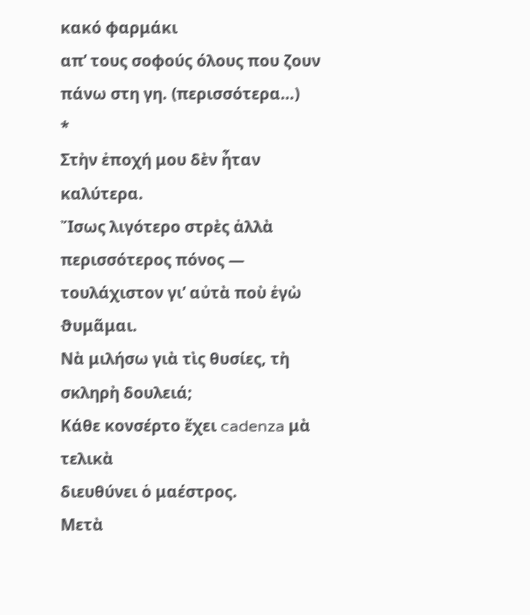κακό φαρμάκι
απ’ τους σοφούς όλους που ζουν πάνω στη γη. (περισσότερα…)
*
Στὴν ἐποχή μου δὲν ἦταν καλύτερα.
Ἴσως λιγότερο στρὲς ἀλλὰ περισσότερος πόνος ―
τουλάχιστον γι’ αὐτὰ ποὺ ἐγὼ ϑυμᾶμαι.
Νὰ μιλήσω γιὰ τὶς θυσίες, τὴ σκληρὴ δουλειά;
Κάθε κονσέρτο ἔχει cadenza μὰ τελικὰ
διευθύνει ὁ μαέστρος.
Μετὰ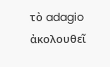τὸ adagio ἀκολουθεῖ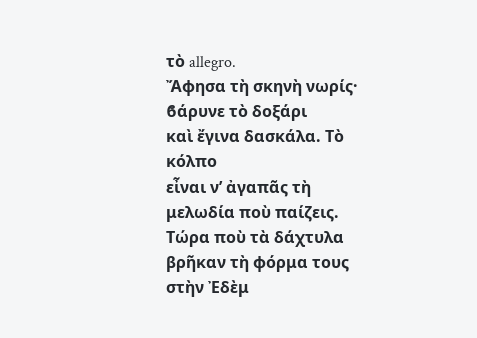τὸ allegro.
Ἄφησα τὴ σκηνὴ νωρίς· ϐάρυνε τὸ δοξάρι
καὶ ἔγινα δασκάλα. Τὸ κόλπο
εἶναι ν’ ἀγαπᾶς τὴ μελωδία ποὺ παίζεις.
Τώρα ποὺ τὰ δάχτυλα βρῆκαν τὴ φόρμα τους
στὴν Ἐδὲμ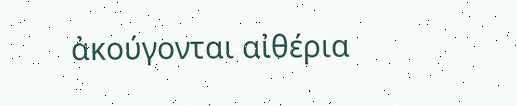ἀκούγονται αἰθέρια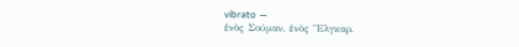vibrato ―
ἑνὸς Σούμαν, ἑνὸς Ἔλγκαρ.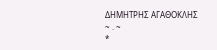ΔΗΜΗΤΡΗΣ ΑΓΑΘΟΚΛΗΣ
~ . ~
*